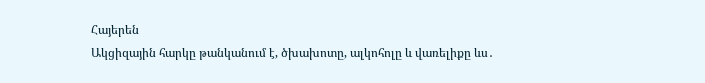Հայերեն
Ակցիզային հարկը թանկանում է, ծխախոտը, ալկոհոլը և վառելիքը ևս․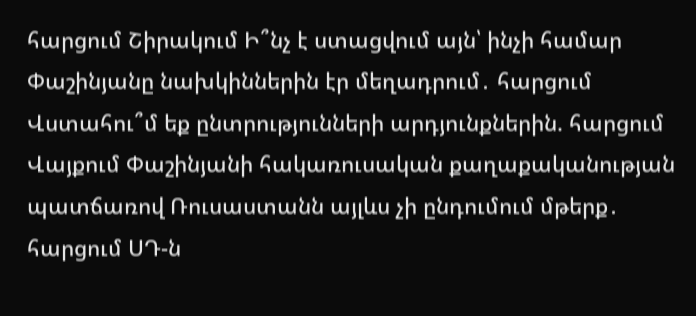հարցում Շիրակում Ի՞նչ է ստացվում այն՝ ինչի համար Փաշինյանը նախկիններին էր մեղադրում․ հարցում Վստահու՞մ եք ընտրությունների արդյունքներին. հարցում Վայքում Փաշինյանի հակառուսական քաղաքականության պատճառով Ռուսաստանն այլևս չի ընդումում մթերք․ հարցում ՍԴ-ն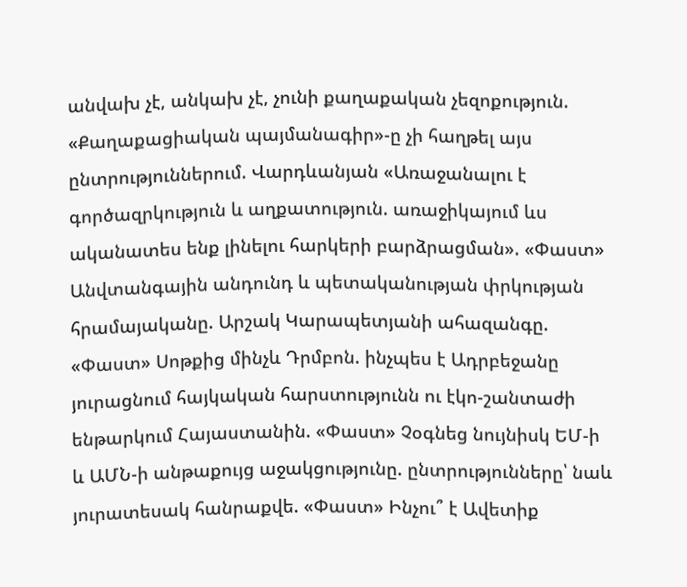անվախ չէ, անկախ չէ, չունի քաղաքական չեզոքություն. «Քաղաքացիական պայմանագիր»-ը չի հաղթել այս ընտրություններում. Վարդևանյան «Առաջանալու է գործազրկություն և աղքատություն. առաջիկայում ևս ականատես ենք լինելու հարկերի բարձրացման». «Փաստ» Անվտանգային անդունդ և պետականության փրկության հրամայականը. Արշակ Կարապետյանի ահազանգը. «Փաստ» Սոթքից մինչև Դրմբոն. ինչպես է Ադրբեջանը յուրացնում հայկական հարստությունն ու էկո-շանտաժի ենթարկում Հայաստանին. «Փաստ» Չօգնեց նույնիսկ ԵՄ-ի և ԱՄՆ-ի անթաքույց աջակցությունը. ընտրությունները՝ նաև յուրատեսակ հանրաքվե. «Փաստ» Ինչու՞ է Ավետիք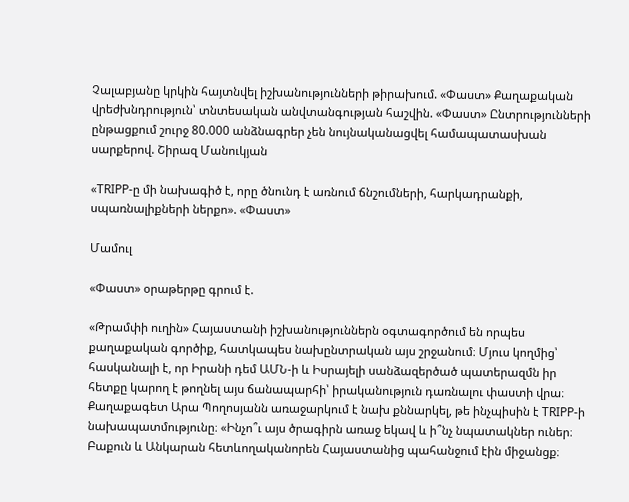Չալաբյանը կրկին հայտնվել իշխանությունների թիրախում. «Փաստ» Քաղաքական վրեժխնդրություն՝ տնտեսական անվտանգության հաշվին. «Փաստ» Ընտրությունների ընթացքում շուրջ 80.000 անձնագրեր չեն նույնականացվել համապատասխան սարքերով. Շիրազ Մանուկյան

«TRIPP-ը մի նախագիծ է, որը ծնունդ է առնում ճնշումների, հարկադրանքի, սպառնալիքների ներքո». «Փաստ»

Մամուլ

«Փաստ» օրաթերթը գրում է.

«Թրամփի ուղին» Հայաստանի իշխանություններն օգտագործում են որպես քաղաքական գործիք, հատկապես նախընտրական այս շրջանում։ Մյուս կողմից՝ հասկանալի է, որ Իրանի դեմ ԱՄՆ-ի և Իսրայելի սանձազերծած պատերազմն իր հետքը կարող է թողնել այս ճանապարհի՝ իրականություն դառնալու փաստի վրա։ Քաղաքագետ Արա Պողոսյանն առաջարկում է նախ քննարկել, թե ինչպիսին է TRIPP-ի նախապատմությունը։ «Ինչո՞ւ այս ծրագիրն առաջ եկավ և ի՞նչ նպատակներ ուներ։ Բաքուն և Անկարան հետևողականորեն Հայաստանից պահանջում էին միջանցք։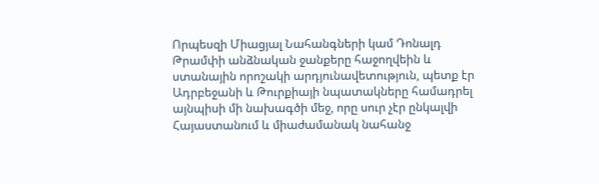Որպեսզի Միացյալ Նահանգների կամ Դոնալդ Թրամփի անձնական ջանքերը հաջողվեին և ստանային որոշակի արդյունավետություն, պետք էր Ադրբեջանի և Թուրքիայի նպատակները համադրել այնպիսի մի նախագծի մեջ, որը սուր չէր ընկալվի Հայաստանում և միաժամանակ նահանջ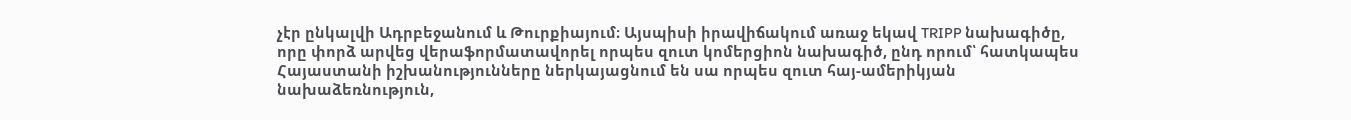չէր ընկալվի Ադրբեջանում և Թուրքիայում։ Այսպիսի իրավիճակում առաջ եկավ TRIPP նախագիծը, որը փորձ արվեց վերաֆորմատավորել որպես զուտ կոմերցիոն նախագիծ, ընդ որում՝ հատկապես Հայաստանի իշխանությունները ներկայացնում են սա որպես զուտ հայ-ամերիկյան նախաձեռնություն,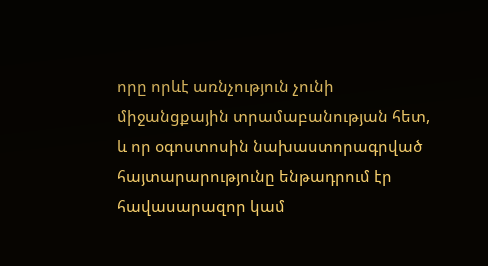որը որևէ առնչություն չունի միջանցքային տրամաբանության հետ, և որ օգոստոսին նախաստորագրված հայտարարությունը ենթադրում էր հավասարազոր կամ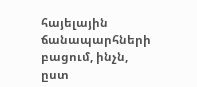հայելային ճանապարհների բացում, ինչն, ըստ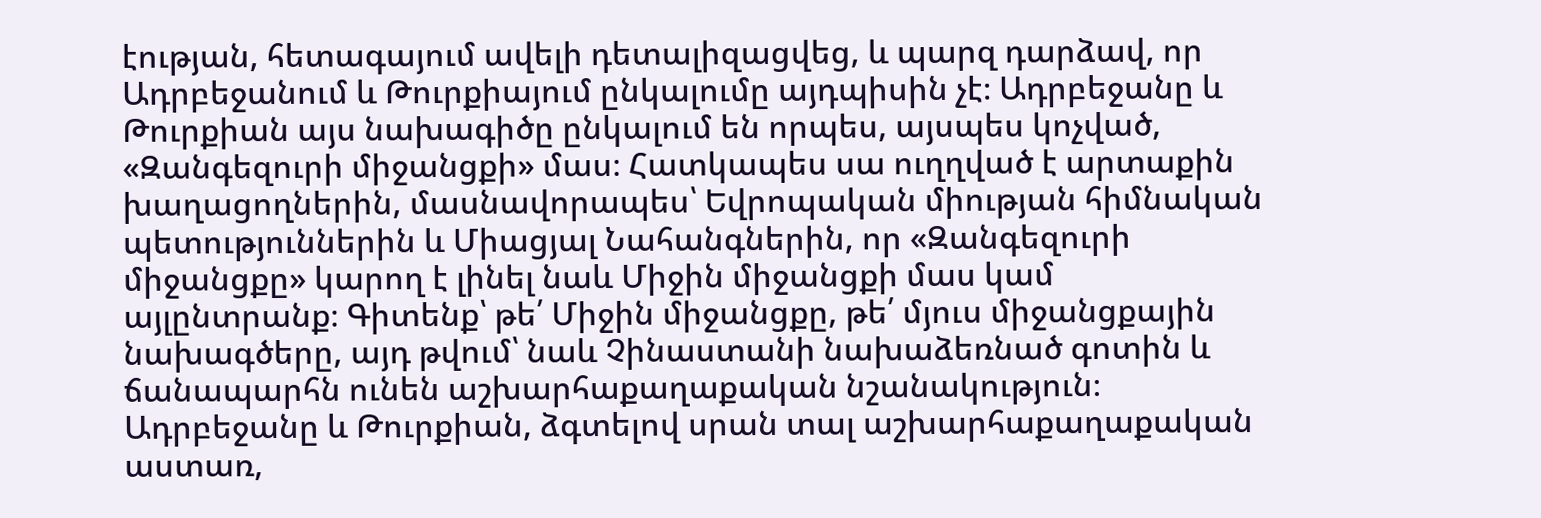էության, հետագայում ավելի դետալիզացվեց, և պարզ դարձավ, որ Ադրբեջանում և Թուրքիայում ընկալումը այդպիսին չէ։ Ադրբեջանը և Թուրքիան այս նախագիծը ընկալում են որպես, այսպես կոչված, «Զանգեզուրի միջանցքի» մաս։ Հատկապես սա ուղղված է արտաքին խաղացողներին, մասնավորապես՝ Եվրոպական միության հիմնական պետություններին և Միացյալ Նահանգներին, որ «Զանգեզուրի միջանցքը» կարող է լինել նաև Միջին միջանցքի մաս կամ այլընտրանք։ Գիտենք՝ թե՛ Միջին միջանցքը, թե՛ մյուս միջանցքային նախագծերը, այդ թվում՝ նաև Չինաստանի նախաձեռնած գոտին և ճանապարհն ունեն աշխարհաքաղաքական նշանակություն։ Ադրբեջանը և Թուրքիան, ձգտելով սրան տալ աշխարհաքաղաքական աստառ,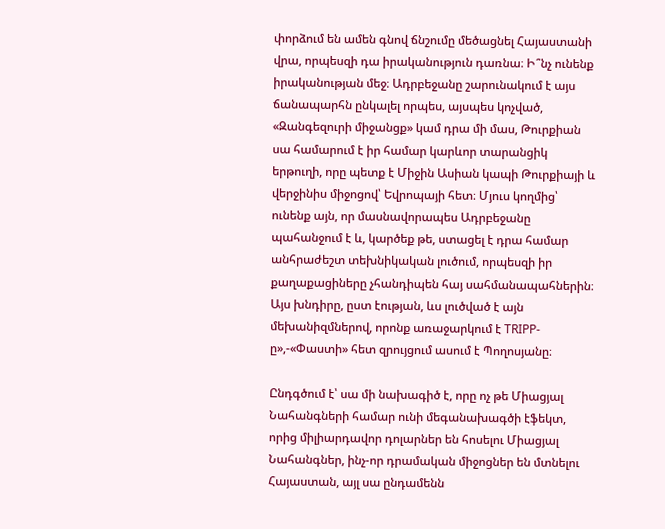փորձում են ամեն գնով ճնշումը մեծացնել Հայաստանի վրա, որպեսզի դա իրականություն դառնա։ Ի՞նչ ունենք իրականության մեջ։ Ադրբեջանը շարունակում է այս ճանապարհն ընկալել որպես, այսպես կոչված, «Զանգեզուրի միջանցք» կամ դրա մի մաս, Թուրքիան սա համարում է իր համար կարևոր տարանցիկ երթուղի, որը պետք է Միջին Ասիան կապի Թուրքիայի և վերջինիս միջոցով՝ Եվրոպայի հետ։ Մյուս կողմից՝ ունենք այն, որ մասնավորապես Ադրբեջանը պահանջում է և, կարծեք թե, ստացել է դրա համար անհրաժեշտ տեխնիկական լուծում, որպեսզի իր քաղաքացիները չհանդիպեն հայ սահմանապահներին։ Այս խնդիրը, ըստ էության, ևս լուծված է այն մեխանիզմներով, որոնք առաջարկում է TRIPP-ը»,-«Փաստի» հետ զրույցում ասում է Պողոսյանը։

Ընդգծում է՝ սա մի նախագիծ է, որը ոչ թե Միացյալ Նահանգների համար ունի մեգանախագծի էֆեկտ, որից միլիարդավոր դոլարներ են հոսելու Միացյալ Նահանգներ, ինչ-որ դրամական միջոցներ են մտնելու Հայաստան, այլ սա ընդամենն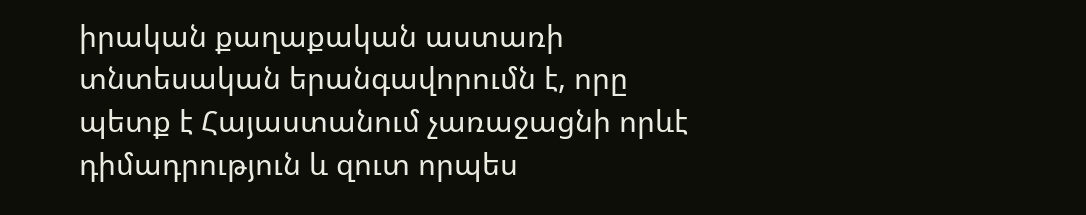իրական քաղաքական աստառի տնտեսական երանգավորումն է, որը պետք է Հայաստանում չառաջացնի որևէ դիմադրություն և զուտ որպես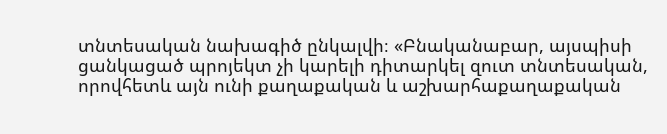տնտեսական նախագիծ ընկալվի։ «Բնականաբար, այսպիսի ցանկացած պրոյեկտ չի կարելի դիտարկել զուտ տնտեսական, որովհետև այն ունի քաղաքական և աշխարհաքաղաքական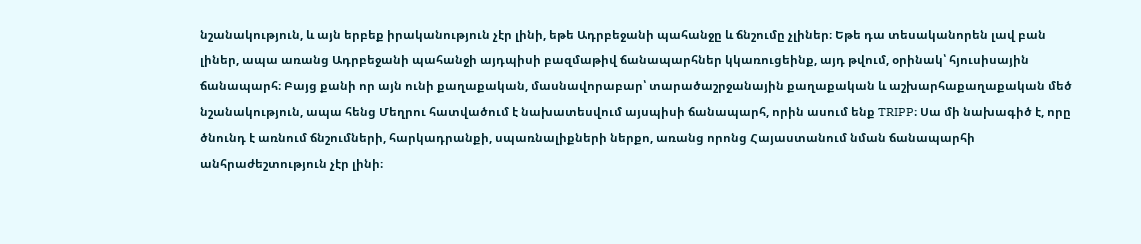նշանակություն, և այն երբեք իրականություն չէր լինի, եթե Ադրբեջանի պահանջը և ճնշումը չլիներ։ Եթե դա տեսականորեն լավ բան լիներ, ապա առանց Ադրբեջանի պահանջի այդպիսի բազմաթիվ ճանապարհներ կկառուցեինք, այդ թվում, օրինակ՝ հյուսիսային ճանապարհ։ Բայց քանի որ այն ունի քաղաքական, մասնավորաբար՝ տարածաշրջանային քաղաքական և աշխարհաքաղաքական մեծ նշանակություն, ապա հենց Մեղրու հատվածում է նախատեսվում այսպիսի ճանապարհ, որին ասում ենք TRIPP։ Սա մի նախագիծ է, որը ծնունդ է առնում ճնշումների, հարկադրանքի, սպառնալիքների ներքո, առանց որոնց Հայաստանում նման ճանապարհի անհրաժեշտություն չէր լինի։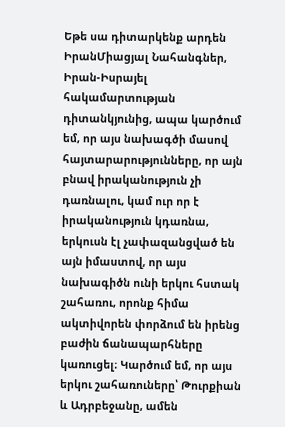Եթե սա դիտարկենք արդեն ԻրանՄիացյալ Նահանգներ, Իրան-Իսրայել հակամարտության դիտանկյունից, ապա կարծում եմ, որ այս նախագծի մասով հայտարարությունները, որ այն բնավ իրականություն չի դառնալու, կամ ուր որ է իրականություն կդառնա, երկուսն էլ չափազանցված են այն իմաստով, որ այս նախագիծն ունի երկու հստակ շահառու, որոնք հիմա ակտիվորեն փորձում են իրենց բաժին ճանապարհները կառուցել։ Կարծում եմ, որ այս երկու շահառուները՝ Թուրքիան և Ադրբեջանը, ամեն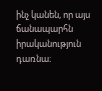ինչ կանեն, որ այս ճանապարհն իրականություն դառնա։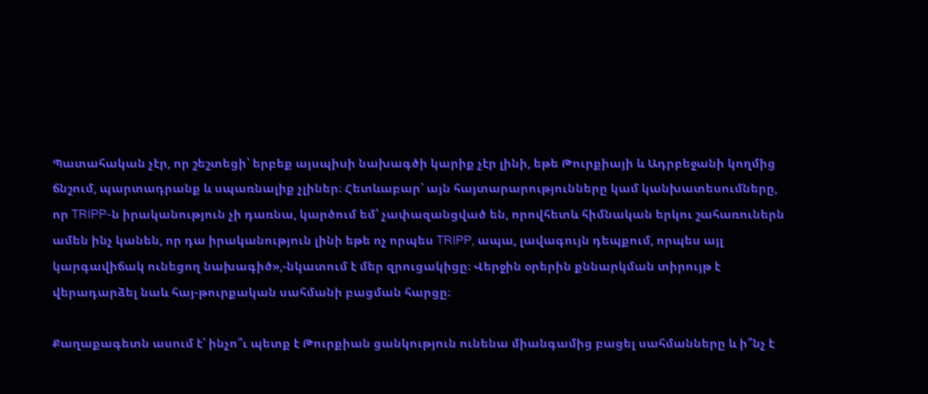Պատահական չէր, որ շեշտեցի՝ երբեք այսպիսի նախագծի կարիք չէր լինի, եթե Թուրքիայի և Ադրբեջանի կողմից ճնշում, պարտադրանք և սպառնալիք չլիներ։ Հետևաբար՝ այն հայտարարությունները կամ կանխատեսումները, որ TRIPP-ն իրականություն չի դառնա, կարծում եմ՝ չափազանցված են, որովհետև հիմնական երկու շահառուներն ամեն ինչ կանեն, որ դա իրականություն լինի եթե ոչ որպես TRIPP, ապա, լավագույն դեպքում, որպես այլ կարգավիճակ ունեցող նախագիծ»,-նկատում է մեր զրուցակիցը։ Վերջին օրերին քննարկման տիրույթ է վերադարձել նաև հայ-թուրքական սահմանի բացման հարցը։

Քաղաքագետն ասում է՝ ինչո՞ւ պետք է Թուրքիան ցանկություն ունենա միանգամից բացել սահմանները և ի՞նչ է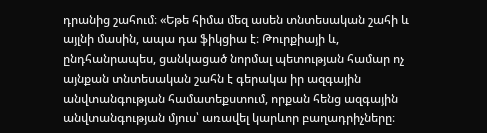դրանից շահում։ «Եթե հիմա մեզ ասեն տնտեսական շահի և այլնի մասին, ապա դա ֆիկցիա է։ Թուրքիայի և, ընդհանրապես, ցանկացած նորմալ պետության համար ոչ այնքան տնտեսական շահն է գերակա իր ազգային անվտանգության համատեքստում, որքան հենց ազգային անվտանգության մյուս՝ առավել կարևոր բաղադրիչները։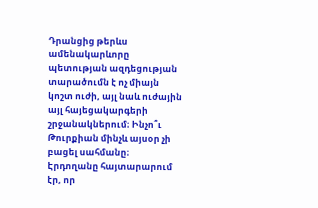Դրանցից թերևս ամենակարևորը պետության ազդեցության տարածումն է ոչ միայն կոշտ ուժի, այլ նաև ուժային այլ հայեցակարգերի շրջանակներում։ Ինչո՞ւ Թուրքիան մինչև այսօր չի բացել սահմանը։ Էրդողանը հայտարարում էր, որ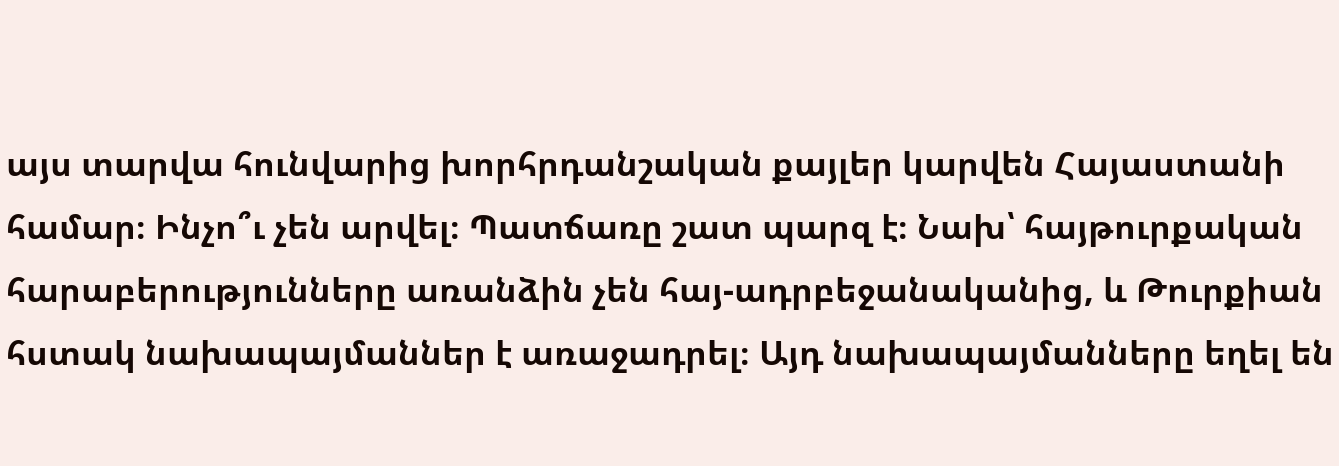այս տարվա հունվարից խորհրդանշական քայլեր կարվեն Հայաստանի համար։ Ինչո՞ւ չեն արվել։ Պատճառը շատ պարզ է։ Նախ՝ հայթուրքական հարաբերությունները առանձին չեն հայ-ադրբեջանականից, և Թուրքիան հստակ նախապայմաններ է առաջադրել։ Այդ նախապայմանները եղել են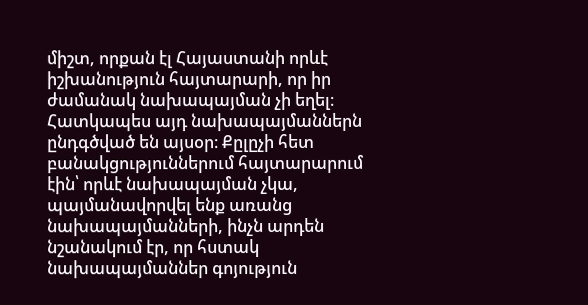միշտ, որքան էլ Հայաստանի որևէ իշխանություն հայտարարի, որ իր ժամանակ նախապայման չի եղել։ Հատկապես այդ նախապայմաններն ընդգծված են այսօր։ Քըլըչի հետ բանակցություններում հայտարարում էին՝ որևէ նախապայման չկա, պայմանավորվել ենք առանց նախապայմանների, ինչն արդեն նշանակում էր, որ հստակ նախապայմաններ գոյություն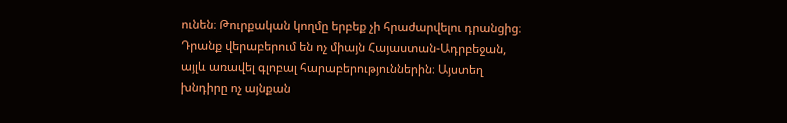ունեն։ Թուրքական կողմը երբեք չի հրաժարվելու դրանցից։ Դրանք վերաբերում են ոչ միայն Հայաստան-Ադրբեջան, այլև առավել գլոբալ հարաբերություններին։ Այստեղ խնդիրը ոչ այնքան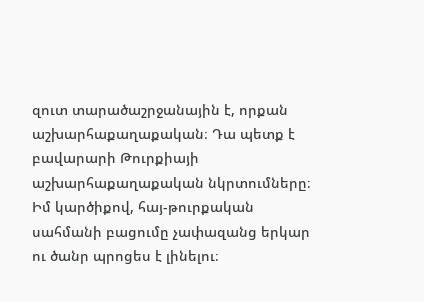զուտ տարածաշրջանային է, որքան աշխարհաքաղաքական։ Դա պետք է բավարարի Թուրքիայի աշխարհաքաղաքական նկրտումները։ Իմ կարծիքով, հայ-թուրքական սահմանի բացումը չափազանց երկար ու ծանր պրոցես է լինելու։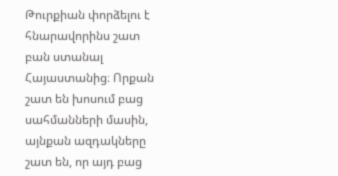Թուրքիան փորձելու է հնարավորինս շատ բան ստանալ Հայաստանից։ Որքան շատ են խոսում բաց սահմանների մասին, այնքան ազդակները շատ են, որ այդ բաց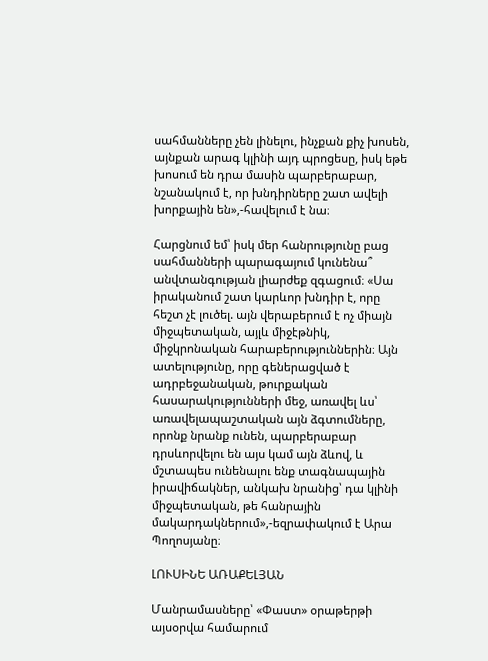սահմանները չեն լինելու, ինչքան քիչ խոսեն, այնքան արագ կլինի այդ պրոցեսը, իսկ եթե խոսում են դրա մասին պարբերաբար, նշանակում է, որ խնդիրները շատ ավելի խորքային են»,-հավելում է նա։

Հարցնում եմ՝ իսկ մեր հանրությունը բաց սահմանների պարագայում կունենա՞ անվտանգության լիարժեք զգացում։ «Սա իրականում շատ կարևոր խնդիր է, որը հեշտ չէ լուծել. այն վերաբերում է ոչ միայն միջպետական, այլև միջէթնիկ, միջկրոնական հարաբերություններին։ Այն ատելությունը, որը գեներացված է ադրբեջանական, թուրքական հասարակությունների մեջ, առավել ևս՝ առավելապաշտական այն ձգտումները, որոնք նրանք ունեն, պարբերաբար դրսևորվելու են այս կամ այն ձևով, և մշտապես ունենալու ենք տագնապային իրավիճակներ, անկախ նրանից՝ դա կլինի միջպետական, թե հանրային մակարդակներում»,-եզրափակում է Արա Պողոսյանը։

ԼՈՒՍԻՆԵ ԱՌԱՔԵԼՅԱՆ

Մանրամասները՝ «Փաստ» օրաթերթի այսօրվա համարում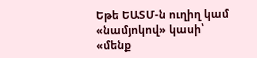Եթե ԵԱՏՄ-ն ուղիղ կամ «նամյոկով» կասի՝ «մենք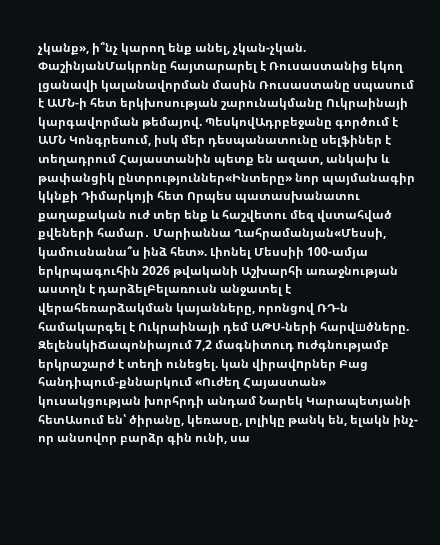չկանք», ի՞նչ կարող ենք անել, չկան-չկան. ՓաշինյանՄակրոնը հայտարարել է Ռուսաստանից եկող լցանավի կալանավորման մասին Ռուսաստանը սպասում է ԱՄՆ-ի հետ երկխոսության շարունակմանը Ուկրաինայի կարգավորման թեմայով. ՊեսկովԱդրբեջանը գործում է ԱՄՆ Կոնգրեսում, իսկ մեր դեսպանատունը սելֆիներ է տեղադրում Հայաստանին պետք են ազատ, անկախ և թափանցիկ ընտրություններ«Ինտերը» նոր պայմանագիր կկնքի Դիմարկոյի հետ Որպես պատասխանատու քաղաքական ուժ տեր ենք և հաշվետու մեզ վստահված քվեների համար․ Մարիաննա Ղահրամանյան«Մեսսի, կամուսնանա՞ս ինձ հետ». Լիոնել Մեսսիի 100-ամյա երկրպագուհին 2026 թվականի Աշխարհի առաջնության աստղն է դարձելԲելառուսն անջատել է վերահեռարձակման կայանները, որոնցով ՌԴ-ն համակարգել է Ուկրաինայի դեմ ԱԹՍ-ների հարվшծները. ԶելենսկիՃապոնիայում 7,2 մագնիտուդ nւժգնությամբ երկրաշարժ է տեղի ունեցել. կան վիրավnրներ Բաց հանդիպում-քննարկում «Ուժեղ Հայաստան» կուսակցության խորհրդի անդամ Նարեկ Կարապետյանի հետԱսում են՝ ծիրանը, կեռասը, լոլիկը թանկ են, ելակն ինչ-որ անսովոր բարձր գին ունի, սա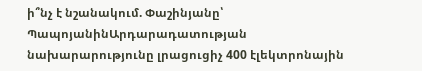ի՞նչ է նշանակում. Փաշինյանը՝ ՊապոյանինԱրդարադատության նախարարությունը լրացուցիչ 400 էլեկտրոնային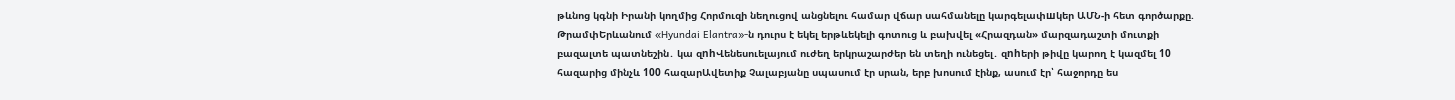թևնոց կգնի Իրանի կողմից Հորմուզի նեղուցով անցնելու համար վճար սահմանելը կարգելափшկեր ԱՄՆ-ի հետ գործարքը. ԹրամփԵրևանում «Hyundai Elantra»-ն դուրս է եկել երթևեկելի գոտուց և բախվել «Հրազդան» մարզադաշտի մուտքի բազալտե պատնեշին․ կա զnhՎենեսուելայում ուժեղ երկրաշարժեր են տեղի ունեցել․ զnhերի թիվը կարող է կազմել 10 հազարից մինչև 100 հազարԱվետիք Չալաբյանը սպասում էր սրան, երբ խոսում էինք, ասում էր՝ հաջորդը ես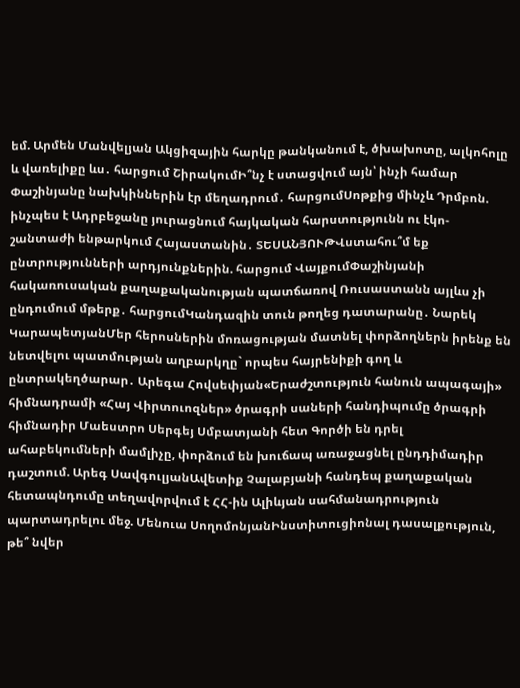եմ. Արմեն Մանվելյան Ակցիզային հարկը թանկանում է, ծխախոտը, ալկոհոլը և վառելիքը ևս․ հարցում ՇիրակումԻ՞նչ է ստացվում այն՝ ինչի համար Փաշինյանը նախկիններին էր մեղադրում․ հարցումՍոթքից մինչև Դրմբոն. ինչպես է Ադրբեջանը յուրացնում հայկական հարստությունն ու էկո-շանտաժի ենթարկում Հայաստանին․ ՏԵՍԱՆՅՈՒԹՎստահու՞մ եք ընտրությունների արդյունքներին. հարցում ՎայքումՓաշինյանի հակառուսական քաղաքականության պատճառով Ռուսաստանն այլևս չի ընդումում մթերք․ հարցումԿանդազին տուն թողեց դատարանը․ Նարեկ ԿարապետյանՄեր հերոսներին մոռացության մատնել փորձողներն իրենք են նետվելու պատմության աղբարկղը` որպես հայրենիքի գող և ընտրակեղծարար․ Արեգա Հովսեփյան«Երաժշտություն հանուն ապագայի» հիմնադրամի «Հայ Վիրտուոզներ» ծրագրի սաների հանդիպումը ծրագրի հիմնադիր Մաեստրո Սերգեյ Սմբատյանի հետ Գործի են դրել ահաբեկումների մամլիչը, փորձում են խուճապ առաջացնել ընդդիմադիր դաշտում. Արեգ ՍավգուլյանԱվետիք Չալաբյանի հանդեպ քաղաքական հետապնդումը տեղավորվում է ՀՀ-ին Ալիևյան սահմանադրություն պարտադրելու մեջ. Մենուա ՍողոմոնյանԻնստիտուցիոնալ դասալքություն, թե՞ նվեր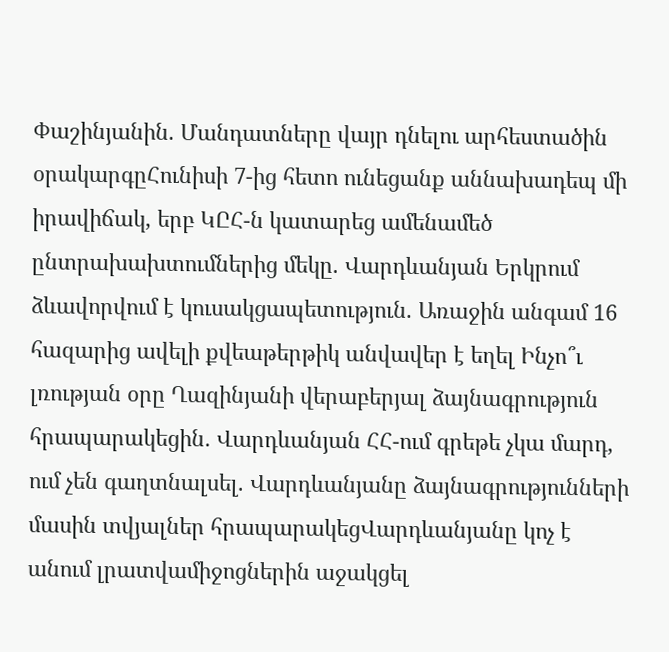Փաշինյանին. Մանդատները վայր դնելու արհեստածին օրակարգըՀունիսի 7-ից հետո ունեցանք աննախադեպ մի իրավիճակ, երբ ԿԸՀ-ն կատարեց ամենամեծ ընտրախախտումներից մեկը. Վարդևանյան Երկրում ձևավորվում է կուսակցապետություն. Առաջին անգամ 16 հազարից ավելի քվեաթերթիկ անվավեր է եղել Ինչո՞ւ լռության օրը Ղազինյանի վերաբերյալ ձայնագրություն հրապարակեցին․ Վարդևանյան ՀՀ-ում գրեթե չկա մարդ, ում չեն գաղտնալսել. Վարդևանյանը ձայնագրությունների մասին տվյալներ հրապարակեցՎարդևանյանը կոչ է անում լրատվամիջոցներին աջակցել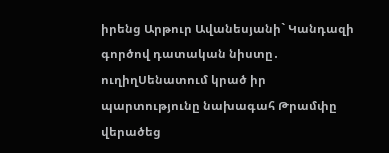իրենց Արթուր Ավանեսյանի` Կանդազի գործով դատական նիստը․ ուղիղՍենատում կրած իր պարտությունը նախագահ Թրամփը վերածեց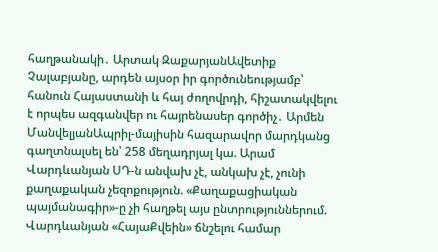հաղթանակի․ Արտակ ԶաքարյանԱվետիք Չալաբյանը, արդեն այսօր իր գործունեությամբ՝ հանուն Հայաստանի և հայ ժողովրդի, հիշատակվելու է որպես ազգանվեր ու հայրենասեր գործիչ․ Արմեն ՄանվելյանԱպրիլ-մայիսին հազարավոր մարդկանց գաղտնալսել են՝ 258 մեղադրյալ կա. Արամ Վարդևանյան ՍԴ-ն անվախ չէ, անկախ չէ, չունի քաղաքական չեզոքություն. «Քաղաքացիական պայմանագիր»-ը չի հաղթել այս ընտրություններում. Վարդևանյան «ՀայաՔվեին» ճնշելու համար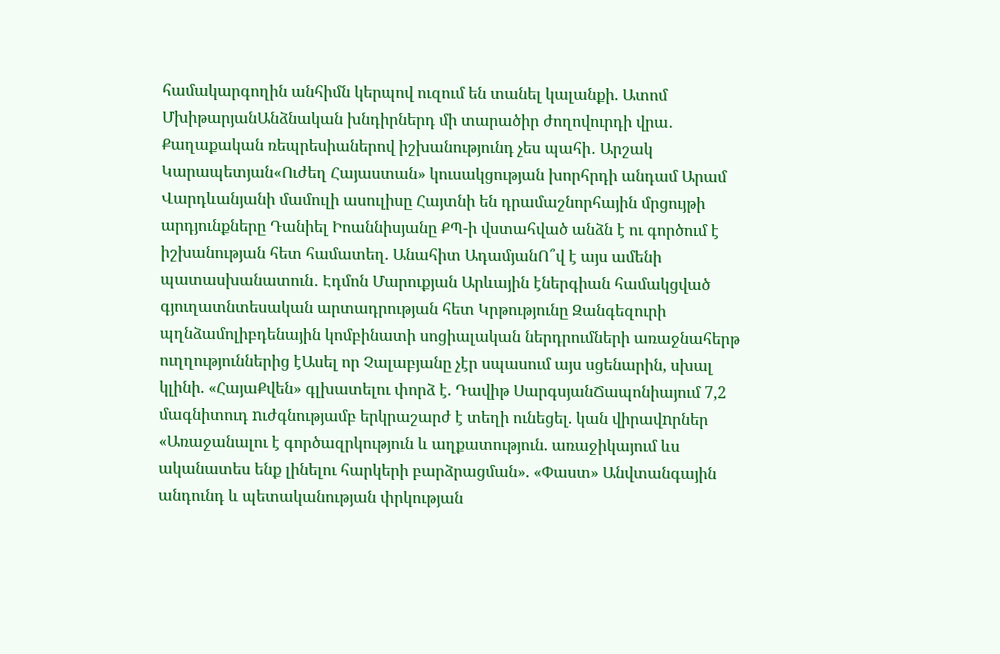համակարգողին անհիմն կերպով ուզում են տանել կալանքի. Ատոմ ՄխիթարյանԱնձնական խնդիրներդ մի տարածիր ժողովուրդի վրա․ Քաղաքական ռեպրեսիաներով իշխանությունդ չես պահի․ Արշակ Կարապետյան«Ուժեղ Հայաստան» կուսակցության խորհրդի անդամ Արամ Վարդևանյանի մամուլի ասուլիսը Հայտնի են դրամաշնորհային մրցույթի արդյունքները Դանիել Իոաննիսյանը ՔՊ-ի վստահված անձն է ու գործում է իշխանության հետ համատեղ. Անահիտ ԱդամյանՈ՞վ է այս ամենի պատասխանատուն․ Էդմոն Մարուքյան Արևային էներգիան համակցված գյուղատնտեսական արտադրության հետ Կրթությունը Զանգեզուրի պղնձամոլիբդենային կոմբինատի սոցիալական ներդրումների առաջնահերթ ուղղություններից էԱսել որ Չալաբյանը չէր սպասում այս սցենարին, սխալ կլինի. «ՀայաՔվեն» գլխատելու փորձ է. Դավիթ ՍարգսյանՃապոնիայում 7,2 մագնիտուդ nւժգնությամբ երկրաշարժ է տեղի ունեցել. կան վիրավnրներ «Առաջանալու է գործազրկություն և աղքատություն. առաջիկայում ևս ականատես ենք լինելու հարկերի բարձրացման». «Փաստ» Անվտանգային անդունդ և պետականության փրկության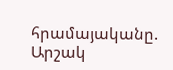հրամայականը. Արշակ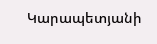Կարապետյանի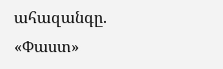ահազանգը. «Փաստ»